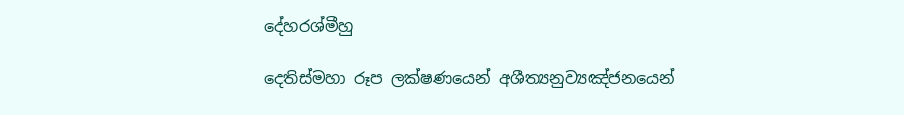දේහරශ්මීහු

දෙතිස්මහා රූප ලක්ෂණයෙන් අශීත්‍යනුව්‍යඤ්ජනයෙන්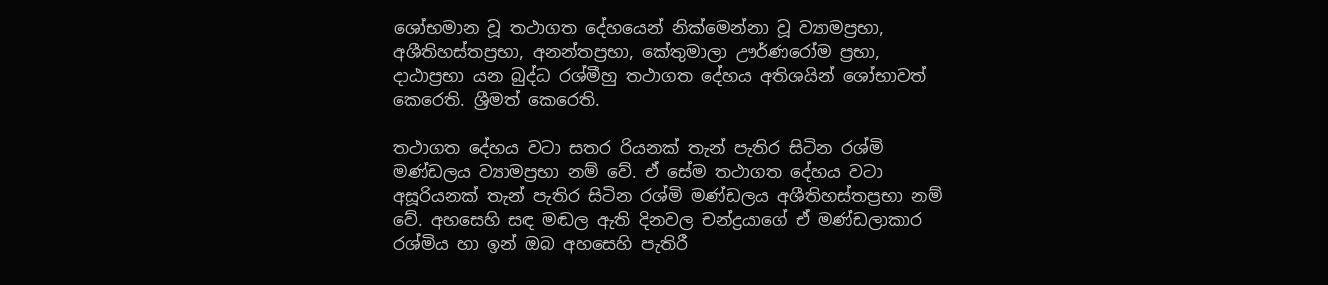ශෝභමාන වූ තථාගත දේහයෙන් නික්මෙන්නා වූ ව්‍යාමප්‍රභා, අශීතිහස්තප්‍රභා, අනන්තප්‍රභා, කේතුමාලා ඌර්ණරෝම ප්‍රභා, දාඨාප්‍රභා යන බුද්ධ රශ්මීහු තථාගත දේහය අතිශයින් ශෝභාවත් කෙරෙති. ශ්‍රීමත් කෙරෙති.

තථාගත දේහය වටා සතර රියනක් තැන් පැතිර සිටින රශ්මි මණ්ඩලය ව්‍යාමප්‍රභා නම් වේ. ඒ සේම තථාගත දේහය වටා අසූරියනක් තැන් පැතිර සිටින රශ්මි මණ්ඩලය අශීතිහස්තප්‍රභා නම් වේ. අහසෙහි සඳ මඬල ඇති දිනවල චන්ද්‍රයාගේ ඒ මණ්ඩලාකාර රශ්මිය හා ඉන් ඔබ අහසෙහි පැතිරී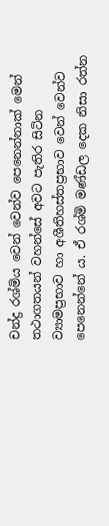චන්ද්‍ර රශ්මිය වෙන් වෙන්ව පෙනෙන්නාක් මෙන් තථාගතයන් වහන්සේ අවට පැතිර සිටින ව්‍යාමප්‍රභාව හා අශීතිහස්තප්‍රභාව වෙන් වෙන්ව පෙනෙන්නේ ය. ඒ රශ්මි මණ්ඩල දෙක නිසා රත්න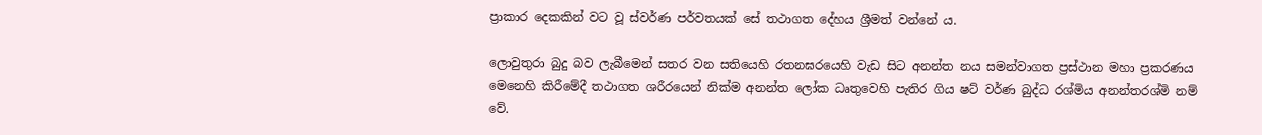ප්‍රාකාර දෙකකින් වට වූ ස්වර්ණ පර්වතයක් සේ තථාගත දේහය ශ්‍රීමත් වන්නේ ය.

ලොවුතුරා බුදු බව ලැබීමෙන් සතර වන සතියෙහි රතනඝරයෙහි වැඩ සිට අනන්ත නය සමන්වාගත ප්‍රස්ථාන මහා ප්‍රකරණය මෙනෙහි කිරීමේදී තථාගත ශරීරයෙන් නික්ම අනන්ත ලෝක ධෘතුවෙහි පැතිර ගිය ෂට් වර්ණ බුද්ධ රශ්මිය අනන්තරශ්මි නම් වේ.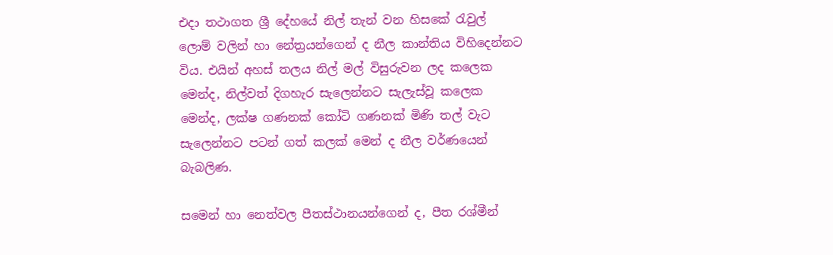එදා තථාගත ශ්‍රී දේහයේ නිල් තැන් වන හිසකේ රැවුල් ලොම් වලින් හා නේත්‍රයන්ගෙන් ද නීල කාන්තිය විහිදෙන්නට විය. එයින් අහස් තලය නිල් මල් විසුරුවන ලද කලෙක මෙන්ද, නිල්වත් දිගහැර සැලෙන්නට සැලැස්වූ කලෙක මෙන්ද, ලක්ෂ ගණනක් කෝටි ගණනක් මිණි තල් වැට සැලෙන්නට පටන් ගත් කලක් මෙන් ද නීල වර්ණයෙන් බැබලිණ.

සමෙන් හා නෙත්වල පීතස්ථානයන්ගෙන් ද, පීත රශ්මීන්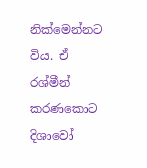නික්මෙන්නට විය. ඒ රශ්මීන් කරණකොට දිශාවෝ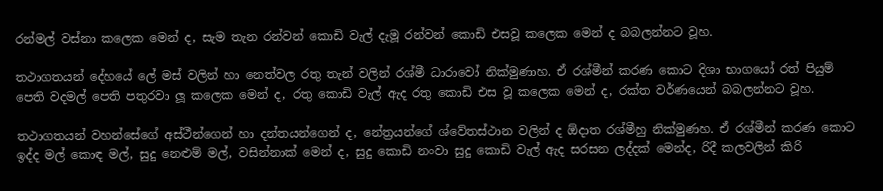රන්මල් වස්නා කලෙක මෙන් ද, සැම තැන රන්වන් කොඩි වැල් දැමූ රන්වන් කොඩි එසවූ කලෙක මෙන් ද බබලන්නට වූහ.

තථාගතයන් දේහයේ ලේ මස් වලින් හා නෙත්වල රතු තැන් වලින් රශ්මී ධාරාවෝ නික්මුණාහ. ඒ රශ්මීන් කරණ කොට දිශා භාගයෝ රත් පියුම් පෙති වදමල් පෙති පතුරවා ලූ කලෙක මෙන් ද, රතු කොඩි වැල් ඇද රතු කොඩි එස වූ කලෙක මෙන් ද, රක්ත වර්ණයෙන් බබලන්නට වූහ.

තථාගතයන් වහන්සේගේ අස්ථීන්ගෙන් හා දන්තයන්ගෙන් ද, නේත්‍රයන්ගේ ශ්වේතස්ථාන වලින් ද ඕදාත රශ්මීහු නික්මුණහ. ඒ රශ්මීන් කරණ කොට ඉද්ද මල් කොඳ මල්, සුදු නෙළුම් මල්, වසින්නාක් මෙන් ද, සුදු කොඩි නංවා සුදු කොඩි වැල් ඇද සරසන ලද්දක් මෙන්ද, රිදී කලවලින් කිරි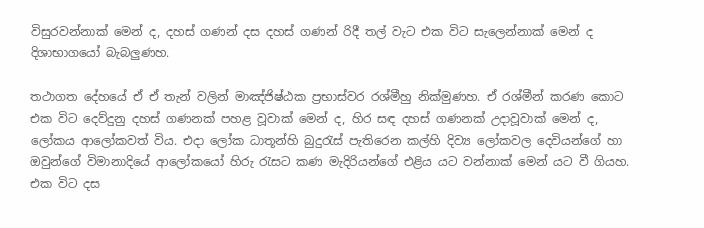විසුරවන්නාක් මෙන් ද, දහස් ගණන් දස දහස් ගණන් රිදී තල් වැට එක විට සැලෙන්නාක් මෙන් ද දිශාභාගයෝ බැබලුණහ.

තථාගත දේහයේ ඒ ඒ තැන් වලින් මාඤ්ජිෂ්ඨක ප්‍රභාස්වර රශ්මීහු නික්මුණහ. ඒ රශ්මීන් කරණ කොට එක විට දෙව්දුනු දහස් ගණනක් පහළ වූවාක් මෙන් ද, හිර සඳ දහස් ගණනක් උදාවූවාක් මෙන් ද, ලෝකය ආලෝකවත් විය. එදා ලෝක ධාතූන්හි බුදුරැස් පැතිරෙන කල්හි දිව්‍ය ලෝකවල දෙවියන්ගේ හා ඔවුන්ගේ විමානාදියේ ආලෝකයෝ හිරු රැසට කණ මැදිරියන්ගේ එළිය යට වන්නාක් මෙන් යට වී ගියහ. එක විට දස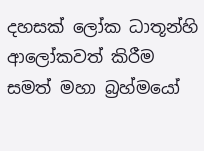දහසක් ලෝක ධාතූන්හි ආලෝකවත් කිරීම සමත් මහා බ්‍රහ්මයෝ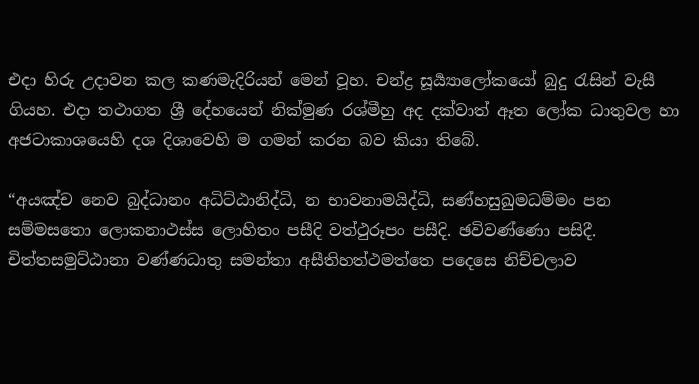එදා හිරු උදාවන කල කණමැදිරියන් මෙන් වූහ. චන්ද්‍ර සූර්‍ය්‍යාලෝකයෝ බුදු රැසින් වැසී ගියහ. එදා තථාගත ශ්‍රී දේහයෙන් නික්මුණ රශ්මීහු අද දක්වාත් ඈත ලෝක ධාතුවල හා අජටාකාශයෙහි දශ දිශාවෙහි ම ගමන් කරන බව කියා තිබේ.

“අයඤ්ච නෙව බුද්ධානං අධිට්ඨානිද්ධි, න භාවනාමයිද්ධි, සණ්හසුඛුමධම්මං පන සම්මසතො ලොකනාථස්ස ලොහිතං පසීදි වත්ථුරූපං පසීදි. ඡවිවණ්ණො පසිදී. චිත්තසමුට්ඨානා වණ්ණධාතු සමන්තා අසීතිහත්ථමත්තෙ පදෙසෙ නිච්චලාව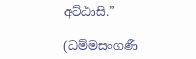අට්ඨාසි.”

(ධම්මසංගණී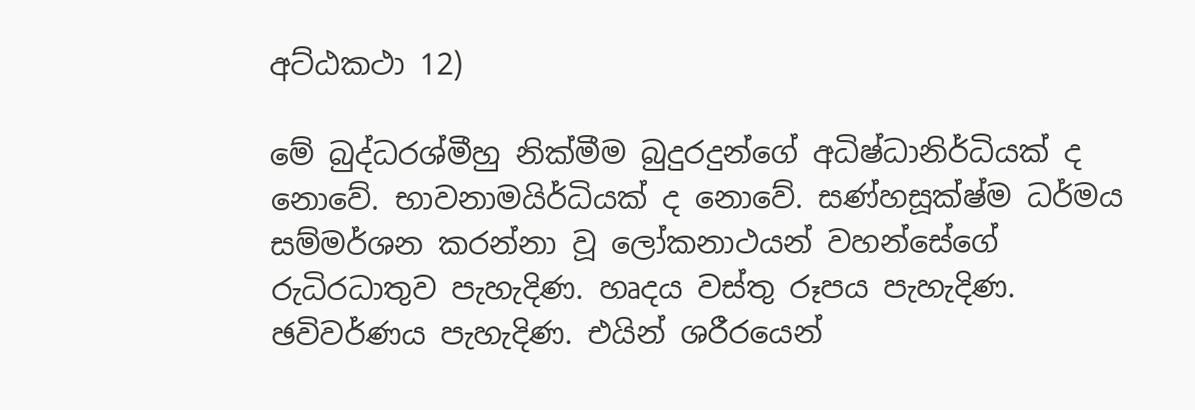අට්ඨකථා 12)

මේ බුද්ධරශ්මීහු නික්මීම බුදුරදුන්ගේ අධිෂ්ධානිර්ධියක් ද නොවේ. භාවනාමයිර්ධියක් ද නොවේ. සණ්හසූක්ෂ්ම ධර්මය සම්මර්ශන කරන්නා වූ ලෝකනාථයන් වහන්සේගේ රුධිරධාතුව පැහැදිණ. හෘදය වස්තු රූපය පැහැදිණ. ඡවිවර්ණය පැහැදිණ. එයින් ශරීරයෙන්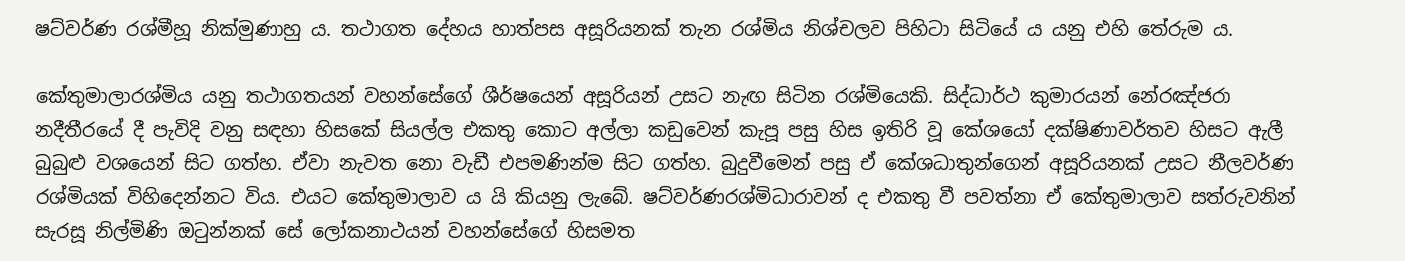ෂට්වර්ණ රශ්මීහූ නික්මුණාහු ය. තථාගත දේහය හාත්පස අසූරියනක් තැන රශ්මිය නිශ්චලව පිහිටා සිටියේ ය යනු එහි තේරුම ය.

කේතුමාලාරශ්මිය යනු තථාගතයන් වහන්සේගේ ශීර්ෂයෙන් අසූරියන් උසට නැඟ සිටින රශ්මියෙකි. සිද්ධාර්ථ කුමාරයන් නේරඤ්ජරා නදීතීරයේ දී පැවිදි වනු සඳහා හිසකේ සියල්ල එකතු කොට අල්ලා කඩුවෙන් කැපූ පසු හිස ඉතිරි වූ කේශයෝ දක්ෂිණාවර්තව හිසට ඇලී බුබුළු වශයෙන් සිට ගත්හ. ඒවා නැවත නො වැඩී එපමණින්ම සිට ගත්හ. බුදුවීමෙන් පසු ඒ කේශධාතුන්ගෙන් අසූරියනක් උසට නීලවර්ණ රශ්මියක් විහිදෙන්නට විය. එයට කේතුමාලාව ය යි කියනු ලැබේ. ෂට්වර්ණරශ්මිධාරාවන් ද එකතු වී පවත්නා ඒ කේතුමාලාව සත්රුවනින් සැරසූ නිල්මිණි ඔටුන්නක් සේ ලෝකනාථයන් වහන්සේගේ හිසමත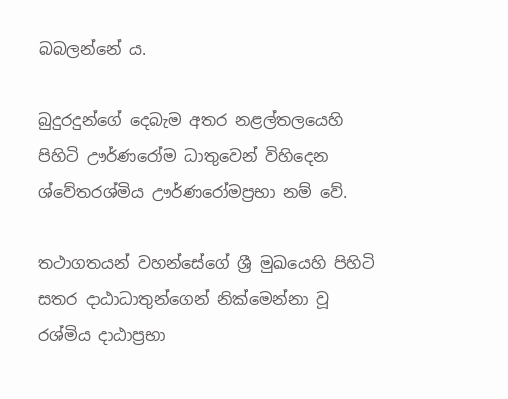බබලන්නේ ය.

බුදුරදුන්ගේ දෙබැම අතර නළල්තලයෙහි පිහිටි ඌර්ණරෝම ධාතුවෙන් විහිදෙන ශ්වේතරශ්මිය ඌර්ණරෝමප්‍රභා නම් වේ.

තථාගතයන් වහන්සේගේ ශ්‍රී මුඛයෙහි පිහිටි සතර දාඨාධාතුන්ගෙන් නික්මෙන්නා වූ රශ්මිය දාඨාප්‍රභා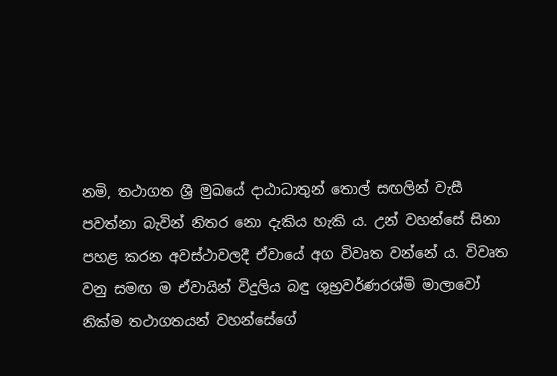නමි, තථාගත ශ්‍රී මුඛයේ දාඨාධාතුන් තොල් සඟලින් වැසී පවත්නා බැවින් නිතර නො දැකිය හැකි ය. උන් වහන්සේ සිනා පහළ කරන අවස්ථාවලදී ඒවායේ අග විවෘත වන්නේ ය. විවෘත වනු සමඟ ම ඒවායින් විදුලිය බඳු ශුභ්‍රවර්ණරශ්මි මාලාවෝ නික්ම තථාගතයන් වහන්සේගේ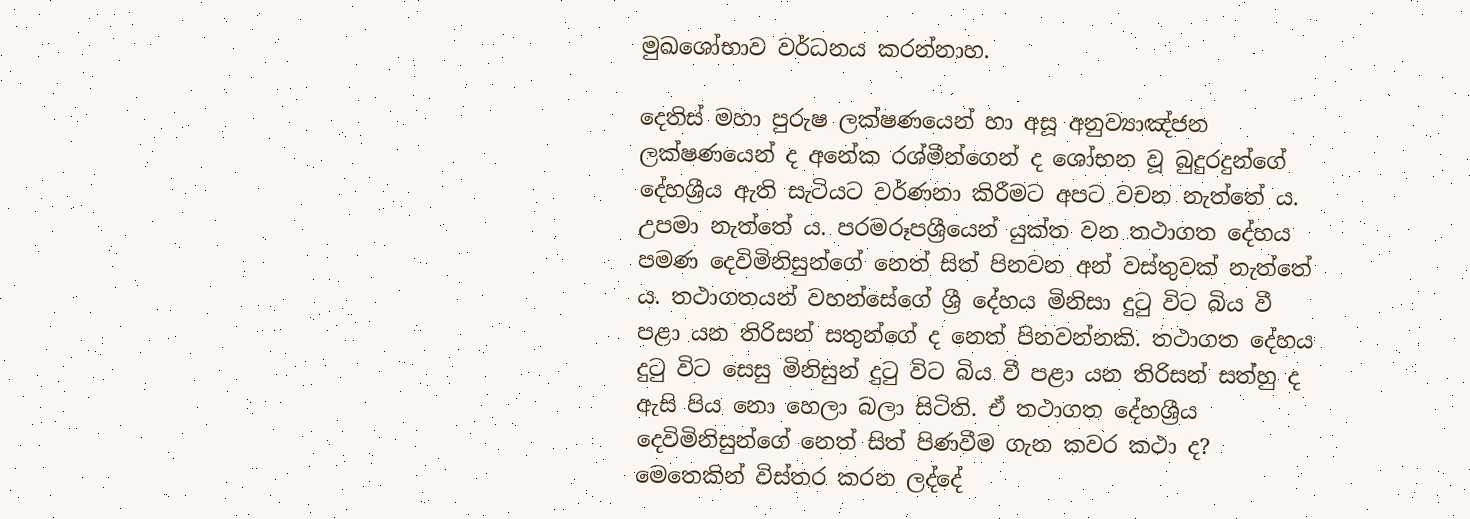මුඛශෝභාව වර්ධනය කරන්නාහ.

දෙතිස් මහා පුරුෂ ලක්ෂණයෙන් හා අසූ අනුව්‍යාඤ්ජන ලක්ෂණයෙන් ද අනේක රශ්මීන්ගෙන් ද ශෝභන වූ බුදුරදුන්ගේ දේහශ්‍රීය ඇති සැටියට වර්ණනා කිරීමට අපට වචන නැත්තේ ය. උපමා නැත්තේ ය. පරමරූපශ්‍රීයෙන් යුක්ත වන තථාගත දේහය පමණ දෙවිමිනිසුන්ගේ නෙත් සිත් පිනවන අන් වස්තුවක් නැත්තේ ය. තථාගතයන් වහන්සේගේ ශ්‍රී දේහය මිනිසා දුටු විට බිය වී පළා යන තිරිසන් සතුන්ගේ ද නෙත් පිනවන්නකි. තථාගත දේහය දුටු විට සෙසු මිනිසුන් දුටු විට බිය වී පළා යන තිරිසන් සත්හු ද ඇසි පිය නො හෙලා බලා සිටිති. ඒ තථාගත දේහශ්‍රීය දෙවිමිනිසුන්ගේ නෙත් සිත් පිණවීම ගැන කවර කථා ද? මෙතෙකින් විස්තර කරන ලද්දේ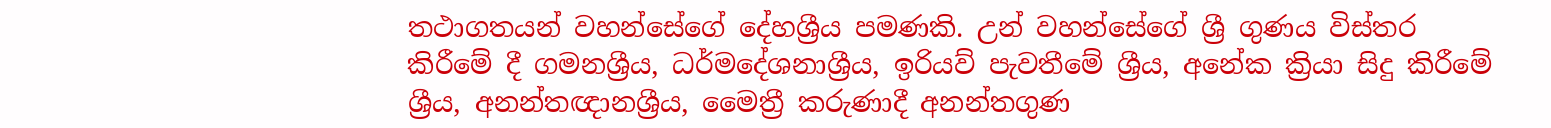තථාගතයන් වහන්සේගේ දේහශ්‍රීය පමණකි. උන් වහන්සේගේ ශ්‍රී ගුණය විස්තර කිරීමේ දී ගමනශ්‍රීය, ධර්මදේශනාශ්‍රීය, ඉරියව් පැවතීමේ ශ්‍රීය, අනේක ක්‍රියා සිදු කිරීමේ ශ්‍රීය, අනන්තඥානශ්‍රීය, මෛත්‍රී කරුණාදී අනන්තගුණ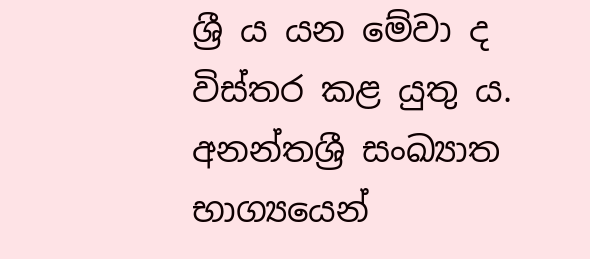ශ්‍රී ය යන මේවා ද විස්තර කළ යුතු ය. අනන්තශ්‍රී සංඛ්‍යාත භාග්‍යයෙන්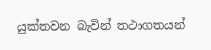යුක්තවන බැවින් තථාගතයන්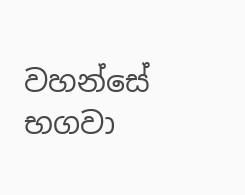වහන්සේ භගවා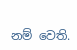නම් වෙති.